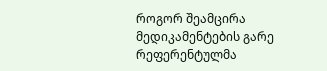როგორ შეამცირა მედიკამენტების გარე რეფერენტულმა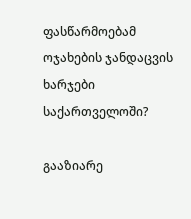ფასწარმოებამ ოჯახების ჯანდაცვის ხარჯები საქართველოში?

გააზიარე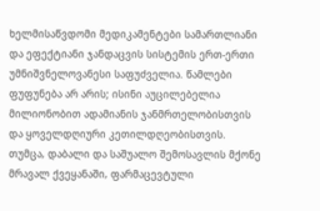ხელმისაწვდომი მედიკამენტები სამართლიანი და ეფექტიანი ჯანდაცვის სისტემის ერთ-ერთი უმნიშვნელოვანესი საფუძველია. წამლები ფუფუნება არ არის; ისინი აუცილებელია მილიონობით ადამიანის ჯანმრთელობისთვის და ყოველდღიური კეთილდღეობისთვის. თუმცა, დაბალი და საშუალო შემოსავლის მქონე მრავალ ქვეყანაში, ფარმაცევტული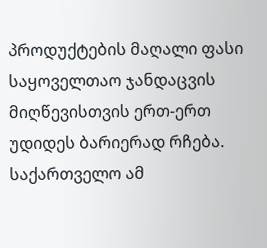პროდუქტების მაღალი ფასი საყოველთაო ჯანდაცვის მიღწევისთვის ერთ-ერთ უდიდეს ბარიერად რჩება. საქართველო ამ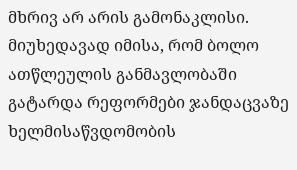მხრივ არ არის გამონაკლისი. მიუხედავად იმისა, რომ ბოლო ათწლეულის განმავლობაში გატარდა რეფორმები ჯანდაცვაზე ხელმისაწვდომობის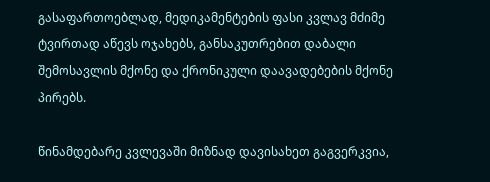გასაფართოებლად, მედიკამენტების ფასი კვლავ მძიმე ტვირთად აწევს ოჯახებს, განსაკუთრებით დაბალი შემოსავლის მქონე და ქრონიკული დაავადებების მქონე პირებს.

წინამდებარე კვლევაში მიზნად დავისახეთ გაგვერკვია,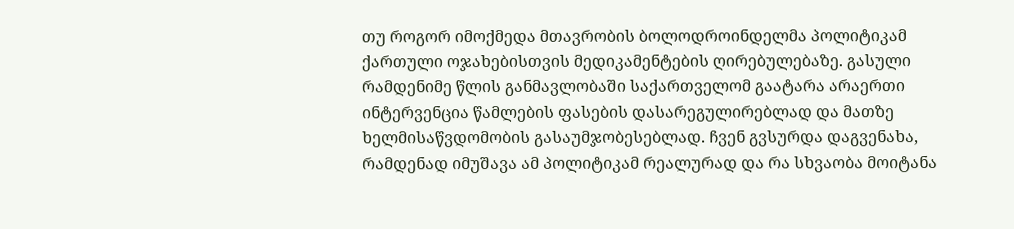თუ როგორ იმოქმედა მთავრობის ბოლოდროინდელმა პოლიტიკამ ქართული ოჯახებისთვის მედიკამენტების ღირებულებაზე. გასული რამდენიმე წლის განმავლობაში საქართველომ გაატარა არაერთი ინტერვენცია წამლების ფასების დასარეგულირებლად და მათზე ხელმისაწვდომობის გასაუმჯობესებლად. ჩვენ გვსურდა დაგვენახა, რამდენად იმუშავა ამ პოლიტიკამ რეალურად და რა სხვაობა მოიტანა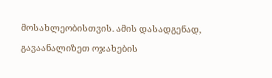მოსახლეობისთვის. ამის დასადგენად, გავაანალიზეთ ოჯახების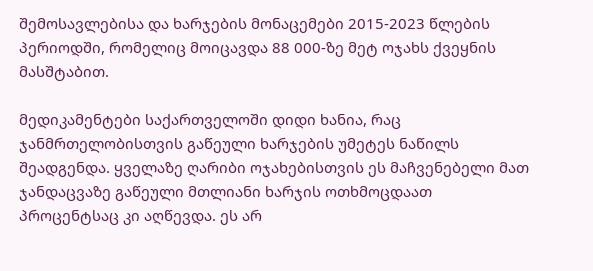შემოსავლებისა და ხარჯების მონაცემები 2015-2023 წლების პერიოდში, რომელიც მოიცავდა 88 000-ზე მეტ ოჯახს ქვეყნის მასშტაბით.

მედიკამენტები საქართველოში დიდი ხანია, რაც ჯანმრთელობისთვის გაწეული ხარჯების უმეტეს ნაწილს შეადგენდა. ყველაზე ღარიბი ოჯახებისთვის ეს მაჩვენებელი მათ ჯანდაცვაზე გაწეული მთლიანი ხარჯის ოთხმოცდაათ პროცენტსაც კი აღწევდა. ეს არ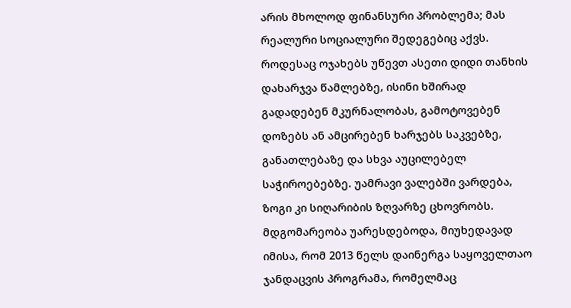არის მხოლოდ ფინანსური პრობლემა; მას რეალური სოციალური შედეგებიც აქვს. როდესაც ოჯახებს უწევთ ასეთი დიდი თანხის დახარჯვა წამლებზე, ისინი ხშირად გადადებენ მკურნალობას, გამოტოვებენ დოზებს ან ამცირებენ ხარჯებს საკვებზე, განათლებაზე და სხვა აუცილებელ საჭიროებებზე. უამრავი ვალებში ვარდება, ზოგი კი სიღარიბის ზღვარზე ცხოვრობს. მდგომარეობა უარესდებოდა, მიუხედავად იმისა, რომ 2013 წელს დაინერგა საყოველთაო ჯანდაცვის პროგრამა, რომელმაც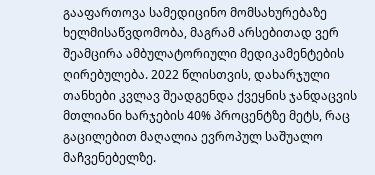გააფართოვა სამედიცინო მომსახურებაზე ხელმისაწვდომობა, მაგრამ არსებითად ვერ შეამცირა ამბულატორიული მედიკამენტების ღირებულება. 2022 წლისთვის, დახარჯული თანხები კვლავ შეადგენდა ქვეყნის ჯანდაცვის მთლიანი ხარჯების 40% პროცენტზე მეტს, რაც გაცილებით მაღალია ევროპულ საშუალო მაჩვენებელზე.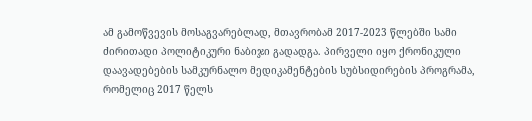ამ გამოწვევის მოსაგვარებლად, მთავრობამ 2017-2023 წლებში სამი ძირითადი პოლიტიკური ნაბიჯი გადადგა. პირველი იყო ქრონიკული დაავადებების სამკურნალო მედიკამენტების სუბსიდირების პროგრამა, რომელიც 2017 წელს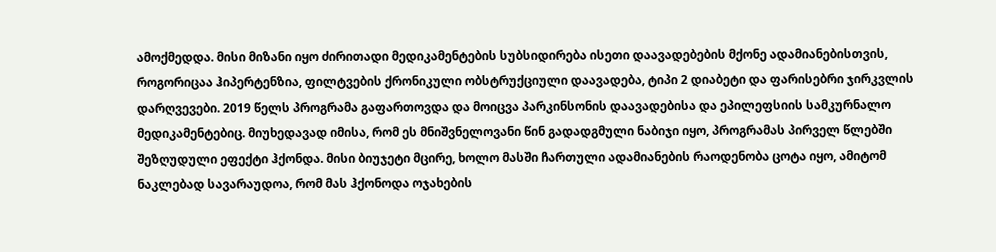ამოქმედდა. მისი მიზანი იყო ძირითადი მედიკამენტების სუბსიდირება ისეთი დაავადებების მქონე ადამიანებისთვის, როგორიცაა ჰიპერტენზია, ფილტვების ქრონიკული ობსტრუქციული დაავადება, ტიპი 2 დიაბეტი და ფარისებრი ჯირკვლის დარღვევები. 2019 წელს პროგრამა გაფართოვდა და მოიცვა პარკინსონის დაავადებისა და ეპილეფსიის სამკურნალო მედიკამენტებიც. მიუხედავად იმისა, რომ ეს მნიშვნელოვანი წინ გადადგმული ნაბიჯი იყო, პროგრამას პირველ წლებში შეზღუდული ეფექტი ჰქონდა. მისი ბიუჯეტი მცირე, ხოლო მასში ჩართული ადამიანების რაოდენობა ცოტა იყო, ამიტომ ნაკლებად სავარაუდოა, რომ მას ჰქონოდა ოჯახების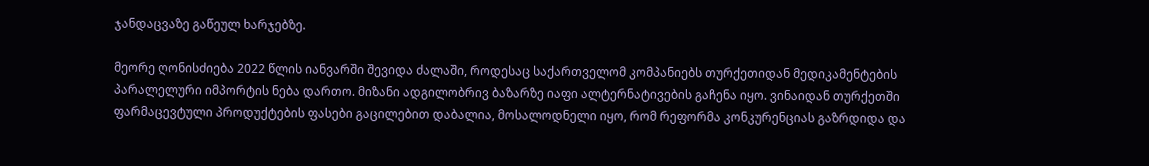ჯანდაცვაზე გაწეულ ხარჯებზე.

მეორე ღონისძიება 2022 წლის იანვარში შევიდა ძალაში, როდესაც საქართველომ კომპანიებს თურქეთიდან მედიკამენტების პარალელური იმპორტის ნება დართო. მიზანი ადგილობრივ ბაზარზე იაფი ალტერნატივების გაჩენა იყო. ვინაიდან თურქეთში ფარმაცევტული პროდუქტების ფასები გაცილებით დაბალია, მოსალოდნელი იყო, რომ რეფორმა კონკურენციას გაზრდიდა და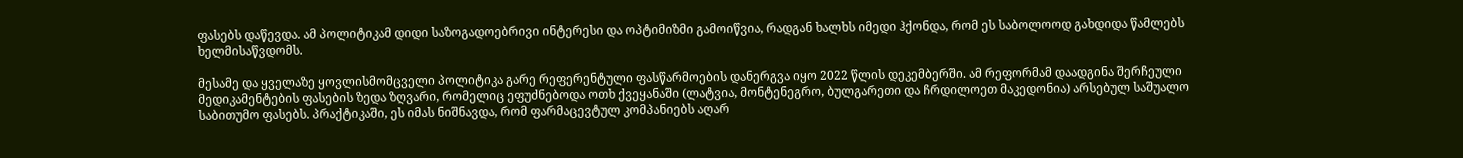ფასებს დაწევდა. ამ პოლიტიკამ დიდი საზოგადოებრივი ინტერესი და ოპტიმიზმი გამოიწვია, რადგან ხალხს იმედი ჰქონდა, რომ ეს საბოლოოდ გახდიდა წამლებს ხელმისაწვდომს.

მესამე და ყველაზე ყოვლისმომცველი პოლიტიკა გარე რეფერენტული ფასწარმოების დანერგვა იყო 2022 წლის დეკემბერში. ამ რეფორმამ დაადგინა შერჩეული მედიკამენტების ფასების ზედა ზღვარი, რომელიც ეფუძნებოდა ოთხ ქვეყანაში (ლატვია, მონტენეგრო, ბულგარეთი და ჩრდილოეთ მაკედონია) არსებულ საშუალო საბითუმო ფასებს. პრაქტიკაში, ეს იმას ნიშნავდა, რომ ფარმაცევტულ კომპანიებს აღარ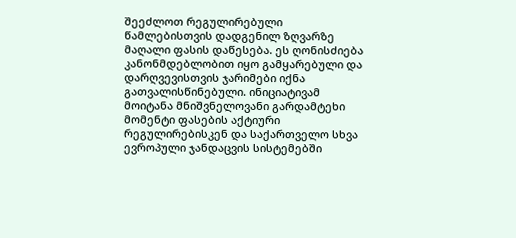შეეძლოთ რეგულირებული წამლებისთვის დადგენილ ზღვარზე მაღალი ფასის დაწესება. ეს ღონისძიება კანონმდებლობით იყო გამყარებული და დარღვევისთვის ჯარიმები იქნა გათვალისწინებული. ინიციატივამ მოიტანა მნიშვნელოვანი გარდამტეხი მომენტი ფასების აქტიური რეგულირებისკენ და საქართველო სხვა ევროპული ჯანდაცვის სისტემებში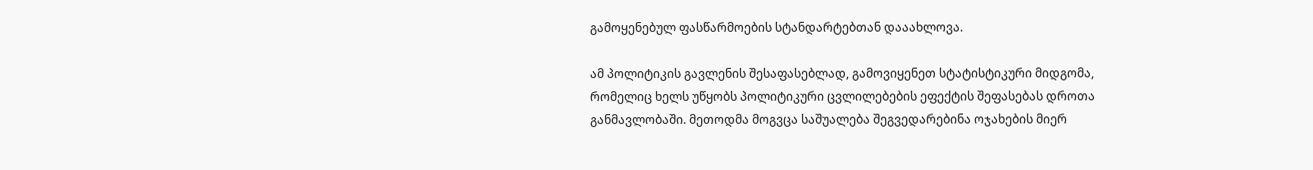გამოყენებულ ფასწარმოების სტანდარტებთან დააახლოვა.

ამ პოლიტიკის გავლენის შესაფასებლად, გამოვიყენეთ სტატისტიკური მიდგომა, რომელიც ხელს უწყობს პოლიტიკური ცვლილებების ეფექტის შეფასებას დროთა განმავლობაში. მეთოდმა მოგვცა საშუალება შეგვედარებინა ოჯახების მიერ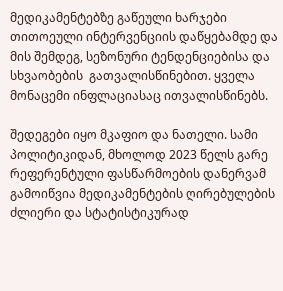მედიკამენტებზე გაწეული ხარჯები თითოეული ინტერვენციის დაწყებამდე და მის შემდეგ, სეზონური ტენდენციებისა და სხვაობების  გათვალისწინებით. ყველა მონაცემი ინფლაციასაც ითვალისწინებს.

შედეგები იყო მკაფიო და ნათელი. სამი პოლიტიკიდან, მხოლოდ 2023 წელს გარე რეფერენტული ფასწარმოების დანერვამ გამოიწვია მედიკამენტების ღირებულების ძლიერი და სტატისტიკურად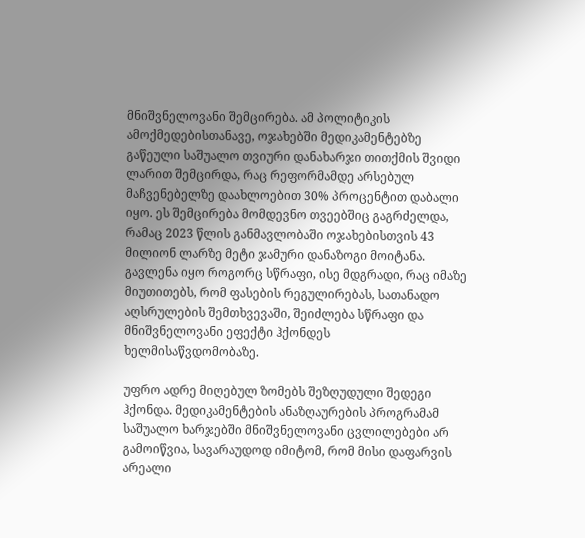მნიშვნელოვანი შემცირება. ამ პოლიტიკის ამოქმედებისთანავე, ოჯახებში მედიკამენტებზე გაწეული საშუალო თვიური დანახარჯი თითქმის შვიდი ლარით შემცირდა, რაც რეფორმამდე არსებულ მაჩვენებელზე დაახლოებით 30% პროცენტით დაბალი იყო. ეს შემცირება მომდევნო თვეებშიც გაგრძელდა, რამაც 2023 წლის განმავლობაში ოჯახებისთვის 43 მილიონ ლარზე მეტი ჯამური დანაზოგი მოიტანა. გავლენა იყო როგორც სწრაფი, ისე მდგრადი, რაც იმაზე მიუთითებს, რომ ფასების რეგულირებას, სათანადო აღსრულების შემთხვევაში, შეიძლება სწრაფი და მნიშვნელოვანი ეფექტი ჰქონდეს ხელმისაწვდომობაზე.

უფრო ადრე მიღებულ ზომებს შეზღუდული შედეგი ჰქონდა. მედიკამენტების ანაზღაურების პროგრამამ საშუალო ხარჯებში მნიშვნელოვანი ცვლილებები არ გამოიწვია, სავარაუდოდ იმიტომ, რომ მისი დაფარვის არეალი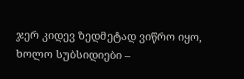ჯერ კიდევ ზედმეტად ვიწრო იყო, ხოლო სუბსიდიები –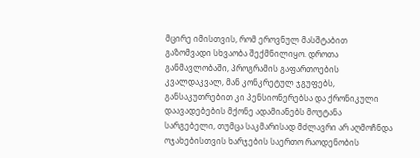მცირე იმისთვის, რომ ეროვნულ მასშტაბით გაზომვადი სხვაობა შექმნილიყო. დროთა განმავლობაში, პროგრამის გაფართოების კვალდაკვალ, მან კონკრეტულ ჯგუფებს, განსაკუთრებით კი პენსიონერებსა და ქრონიკული დაავადებების მქონე ადამიანებს მოუტანა სარგებელი, თუმცა საკმარისად მძლავრი არ აღმოჩნდა ოჯახებისთვის ხარჯების საერთო რაოდენობის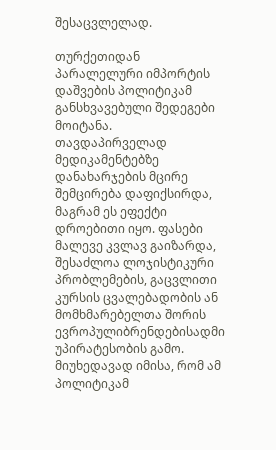შესაცვლელად.

თურქეთიდან პარალელური იმპორტის დაშვების პოლიტიკამ განსხვავებული შედეგები მოიტანა. თავდაპირველად მედიკამენტებზე დანახარჯების მცირე შემცირება დაფიქსირდა, მაგრამ ეს ეფექტი დროებითი იყო. ფასები მალევე კვლავ გაიზარდა, შესაძლოა ლოჯისტიკური პრობლემების, გაცვლითი კურსის ცვალებადობის ან მომხმარებელთა შორის ევროპულიბრენდებისადმი უპირატესობის გამო. მიუხედავად იმისა, რომ ამ პოლიტიკამ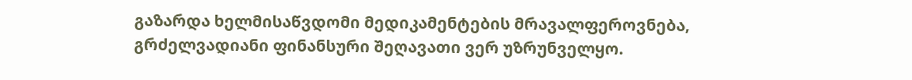გაზარდა ხელმისაწვდომი მედიკამენტების მრავალფეროვნება, გრძელვადიანი ფინანსური შეღავათი ვერ უზრუნველყო.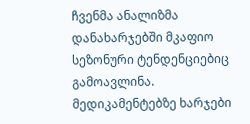ჩვენმა ანალიზმა დანახარჯებში მკაფიო სეზონური ტენდენციებიც გამოავლინა. მედიკამენტებზე ხარჯები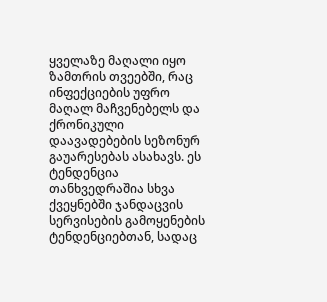ყველაზე მაღალი იყო ზამთრის თვეებში, რაც ინფექციების უფრო მაღალ მაჩვენებელს და ქრონიკული დაავადებების სეზონურ გაუარესებას ასახავს. ეს ტენდენცია თანხვედრაშია სხვა ქვეყნებში ჯანდაცვის სერვისების გამოყენების ტენდენციებთან, სადაც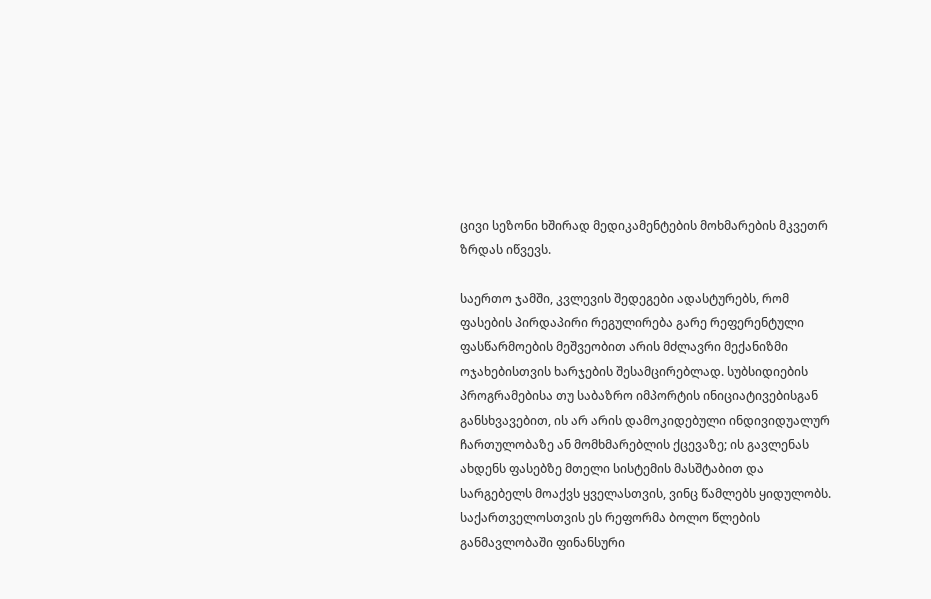ცივი სეზონი ხშირად მედიკამენტების მოხმარების მკვეთრ ზრდას იწვევს.

საერთო ჯამში, კვლევის შედეგები ადასტურებს, რომ ფასების პირდაპირი რეგულირება გარე რეფერენტული ფასწარმოების მეშვეობით არის მძლავრი მექანიზმი ოჯახებისთვის ხარჯების შესამცირებლად. სუბსიდიების პროგრამებისა თუ საბაზრო იმპორტის ინიციატივებისგან განსხვავებით, ის არ არის დამოკიდებული ინდივიდუალურ ჩართულობაზე ან მომხმარებლის ქცევაზე; ის გავლენას ახდენს ფასებზე მთელი სისტემის მასშტაბით და სარგებელს მოაქვს ყველასთვის, ვინც წამლებს ყიდულობს. საქართველოსთვის ეს რეფორმა ბოლო წლების განმავლობაში ფინანსური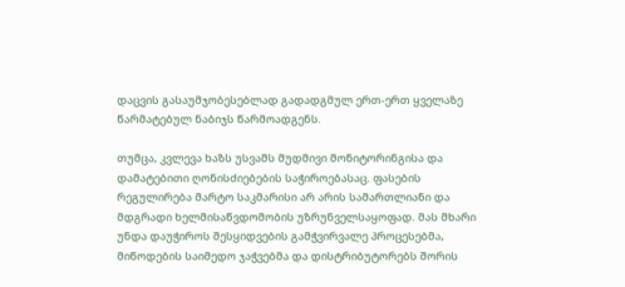დაცვის გასაუმჯობესებლად გადადგმულ ერთ-ერთ ყველაზე წარმატებულ ნაბიჯს წარმოადგენს.

თუმცა, კვლევა ხაზს უსვამს მუდმივი მონიტორინგისა და დამატებითი ღონისძიებების საჭიროებასაც. ფასების რეგულირება მარტო საკმარისი არ არის სამართლიანი და მდგრადი ხელმისაწვდომობის უზრუნველსაყოფად. მას მხარი უნდა დაუჭიროს შესყიდვების გამჭვირვალე პროცესებმა, მიწოდების საიმედო ჯაჭვებმა და დისტრიბუტორებს შორის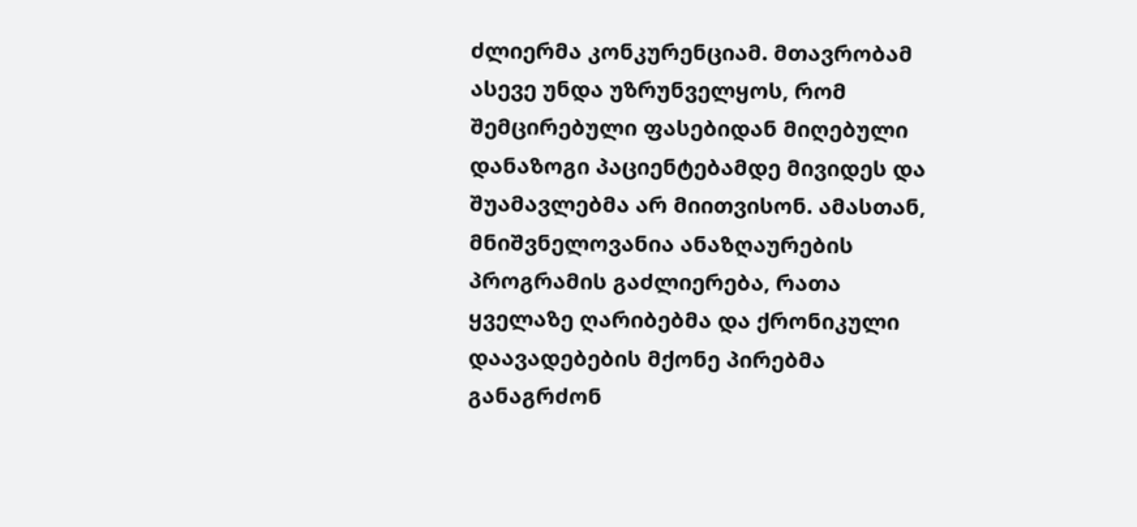ძლიერმა კონკურენციამ. მთავრობამ ასევე უნდა უზრუნველყოს, რომ შემცირებული ფასებიდან მიღებული დანაზოგი პაციენტებამდე მივიდეს და შუამავლებმა არ მიითვისონ. ამასთან, მნიშვნელოვანია ანაზღაურების პროგრამის გაძლიერება, რათა ყველაზე ღარიბებმა და ქრონიკული დაავადებების მქონე პირებმა განაგრძონ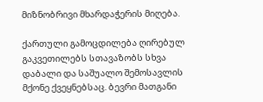მიზნობრივი მხარდაჭერის მიღება.

ქართული გამოცდილება ღირებულ გაკვეთილებს სთავაზობს სხვა დაბალი და საშუალო შემოსავლის მქონე ქვეყნებსაც. ბევრი მათგანი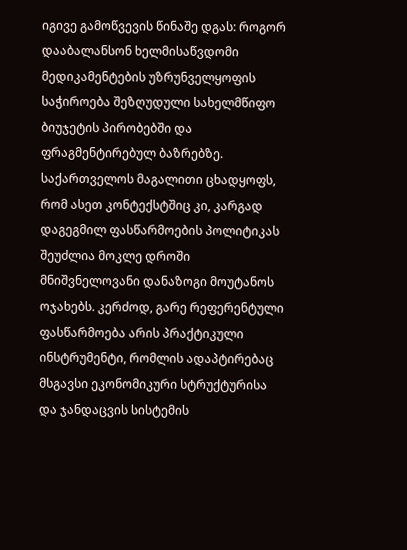იგივე გამოწვევის წინაშე დგას: როგორ დააბალანსონ ხელმისაწვდომი მედიკამენტების უზრუნველყოფის საჭიროება შეზღუდული სახელმწიფო ბიუჯეტის პირობებში და ფრაგმენტირებულ ბაზრებზე. საქართველოს მაგალითი ცხადყოფს, რომ ასეთ კონტექსტშიც კი, კარგად დაგეგმილ ფასწარმოების პოლიტიკას შეუძლია მოკლე დროში მნიშვნელოვანი დანაზოგი მოუტანოს ოჯახებს. კერძოდ, გარე რეფერენტული ფასწარმოება არის პრაქტიკული ინსტრუმენტი, რომლის ადაპტირებაც მსგავსი ეკონომიკური სტრუქტურისა და ჯანდაცვის სისტემის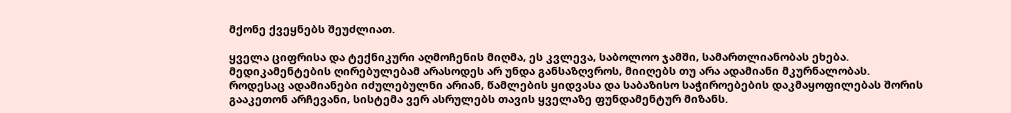მქონე ქვეყნებს შეუძლიათ.

ყველა ციფრისა და ტექნიკური აღმოჩენის მიღმა, ეს კვლევა, საბოლოო ჯამში, სამართლიანობას ეხება. მედიკამენტების ღირებულებამ არასოდეს არ უნდა განსაზღვროს, მიიღებს თუ არა ადამიანი მკურნალობას. როდესაც ადამიანები იძულებულნი არიან, წამლების ყიდვასა და საბაზისო საჭიროებების დაკმაყოფილებას შორის გააკეთონ არჩევანი, სისტემა ვერ ასრულებს თავის ყველაზე ფუნდამენტურ მიზანს.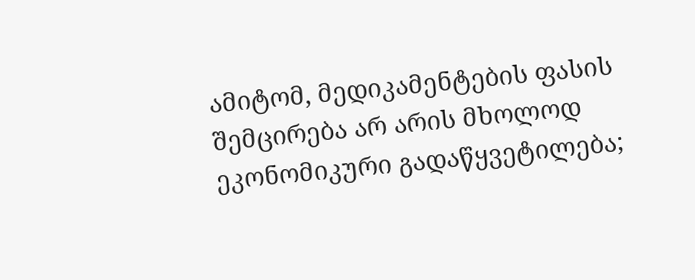ამიტომ, მედიკამენტების ფასის შემცირება არ არის მხოლოდ ეკონომიკური გადაწყვეტილება;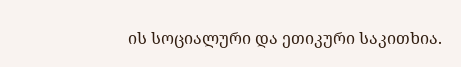ის სოციალური და ეთიკური საკითხია.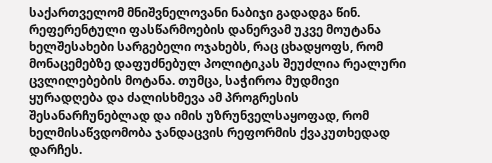საქართველომ მნიშვნელოვანი ნაბიჯი გადადგა წინ. რეფერენტული ფასწარმოების დანერვამ უკვე მოუტანა ხელშესახები სარგებელი ოჯახებს, რაც ცხადყოფს, რომ მონაცემებზე დაფუძნებულ პოლიტიკას შეუძლია რეალური ცვლილებების მოტანა. თუმცა, საჭიროა მუდმივი ყურადღება და ძალისხმევა ამ პროგრესის შესანარჩუნებლად და იმის უზრუნველსაყოფად, რომ ხელმისაწვდომობა ჯანდაცვის რეფორმის ქვაკუთხედად დარჩეს.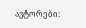ავტორები: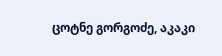ცოტნე გორგოძე, აკაკი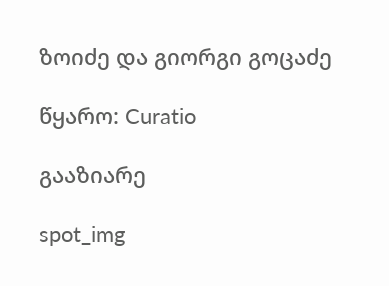ზოიძე და გიორგი გოცაძე

წყარო: Curatio

გააზიარე

spot_img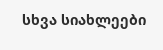სხვა სიახლეები